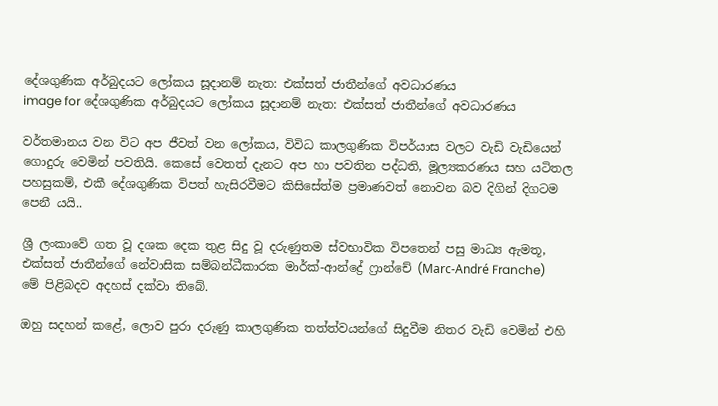දේශගුණික අර්බුදයට ලෝකය සූදානම් නැත: එක්සත් ජාතීන්ගේ අවධාරණය
image for දේශගුණික අර්බුදයට ලෝකය සූදානම් නැත: එක්සත් ජාතීන්ගේ අවධාරණය

වර්තමානය වන විට අප ජීවත් වන ලෝකය, විවිධ කාලගුණික විපර්යාස වලට වැඩි වැඩියෙන් ගොදුරු වෙමින් පවතියි. කෙසේ වෙතත් දැනට අප හා පවතින පද්ධති, මූල්‍යකරණය සහ යටිතල පහසුකම්, එකී දේශගුණික විපත් හැසිරවීමට කිසිසේත්ම ප්‍රමාණවත් නොවන බව දිගින් දිගටම පෙනී යයි..

ශ්‍රී ලංකාවේ ගත වූ දශක දෙක තුළ සිදු වූ දරුණුතම ස්වභාවික විපතෙන් පසු මාධ්‍ය ඇමතූ, එක්සත් ජාතීන්ගේ නේවාසික සම්බන්ධීකාරක මාර්ක්-ආන්ද්‍රේ ෆ්‍රාන්චේ (Marc-André Franche) මේ පිළිබදව අදහස් දක්වා තිබේ.

ඔහු සදහන් කළේ, ලොව පුරා දරුණු කාලගුණික තත්ත්වයන්ගේ සිදුවීම නිතර වැඩි වෙමින් එහි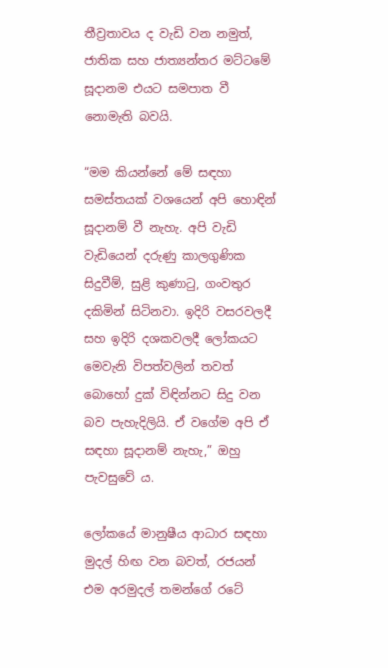තීව්‍රතාවය ද වැඩි වන නමුත්, ජාතික සහ ජාත්‍යන්තර මට්ටමේ සූදානම එයට සමපාත වී නොමැති බවයි.

“මම කියන්නේ මේ සඳහා සමස්තයක් වශයෙන් අපි හොඳින් සූදානම් වී නැහැ. අපි වැඩි වැඩියෙන් දරුණු කාලගුණික සිදුවීම්, සුළි කුණාටු, ගංවතුර දකිමින් සිටිනවා. ඉදිරි වසරවලදී සහ ඉදිරි දශකවලදී ලෝකයට මෙවැනි විපත්වලින් තවත් බොහෝ දුක් විඳින්නට සිදු වන බව පැහැදිලියි. ඒ වගේම අපි ඒ සඳහා සූදානම් නැහැ,” ඔහු පැවසුවේ ය.

ලෝකයේ මානුෂීය ආධාර සඳහා මුදල් හිඟ වන බවත්, රජයන් එම අරමුදල් තමන්ගේ රටේ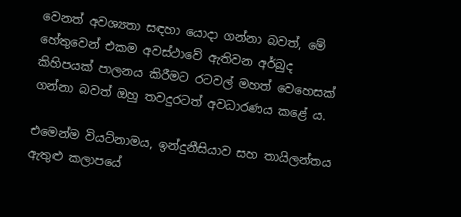වෙනත් අවශ්‍යතා සඳහා යොදා ගන්නා බවත්, මේ හේතුවෙන් එකම අවස්ථාවේ ඇතිවන අර්බුද කිහිපයක් පාලනය කිරීමට රටවල් මහත් වෙහෙසක් ගන්නා බවත් ඔහු තවදුරටත් අවධාරණය කළේ ය.

එමෙන්ම වියට්නාමය, ඉන්දුනීසියාව සහ තායිලන්තය ඇතුළු කලාපයේ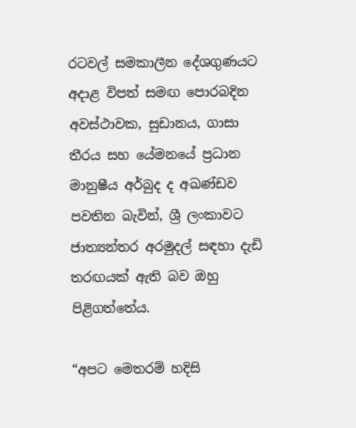රටවල් සමකාලීන දේශගුණයට අදාළ විපත් සමඟ පොරබදින අවස්ථාවක, සුඩානය, ගාසා තීරය සහ යේමනයේ ප්‍රධාන මානුෂීය අර්බුද ද අඛණ්ඩව පවතින බැවින්, ශ්‍රී ලංකාවට ජාත්‍යන්තර අරමුදල් සඳහා දැඩි තරඟයක් ඇති බව ඔහු පිළිගත්තේය.

“අපට මෙතරම් හදිසි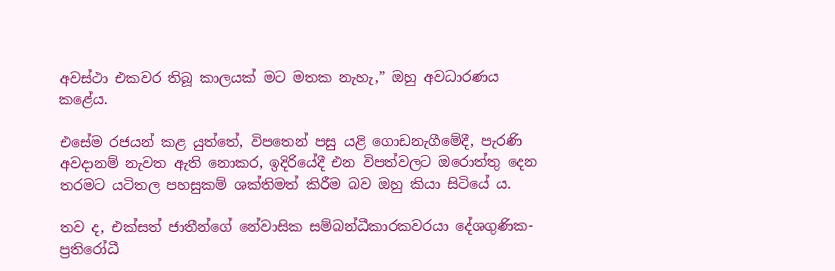අවස්ථා එකවර තිබූ කාලයක් මට මතක නැහැ,” ඔහු අවධාරණය කළේය.

එසේම රජයන් කළ යුත්තේ, විපතෙන් පසු යළි ගොඩනැගීමේදී, පැරණි අවදානම් නැවත ඇති නොකර, ඉදිරියේදී එන විපත්වලට ඔරොත්තු දෙන තරමට යටිතල පහසුකම් ශක්තිමත් කිරීම බව ඔහු කියා සිටියේ ය.

තව ද, එක්සත් ජාතීන්ගේ නේවාසික සම්බන්ධීකාරකවරයා දේශගුණික-ප්‍රතිරෝධී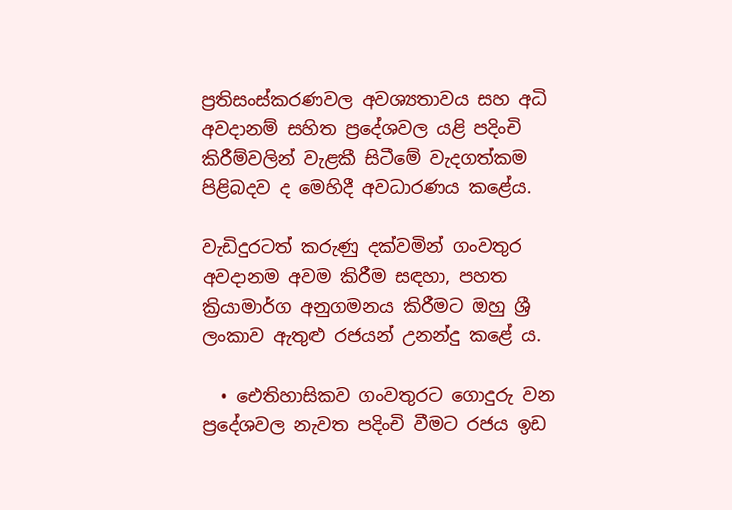ප්‍රතිසංස්කරණවල අවශ්‍යතාවය සහ අධි අවදානම් සහිත ප්‍රදේශවල යළි පදිංචි කිරීම්වලින් වැළකී සිටීමේ වැදගත්කම පිළිබදව ද මෙහිදී අවධාරණය කළේය.

වැඩිදුරටත් කරුණු දක්වමින් ගංවතුර අවදානම අවම කිරීම සඳහා, පහත ක්‍රියාමාර්ග අනුගමනය කිරීමට ඔහු ශ්‍රී ලංකාව ඇතුළු රජයන් උනන්දු කළේ ය.

  • ඓතිහාසිකව ගංවතුරට ගොදුරු වන ප්‍රදේශවල නැවත පදිංචි වීමට රජය ඉඩ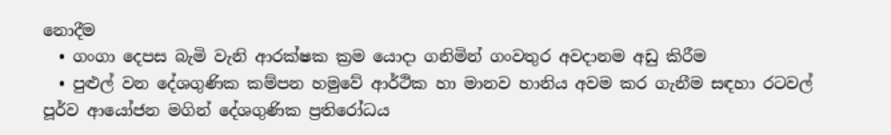නොදීම
  • ගංගා දෙපස බැමි වැනි ආරක්ෂක ක්‍රම යොදා ගනිමින් ගංවතුර අවදානම අඩු කිරීම
  • පුළුල් වන දේශගුණික කම්පන හමුවේ ආර්ථික හා මානව හානිය අවම කර ගැනීම සඳහා රටවල් පූර්ව ආයෝජන මගින් දේශගුණික ප්‍රතිරෝධය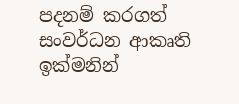පදනම් කරගත් සංවර්ධන ආකෘති ඉක්මනින්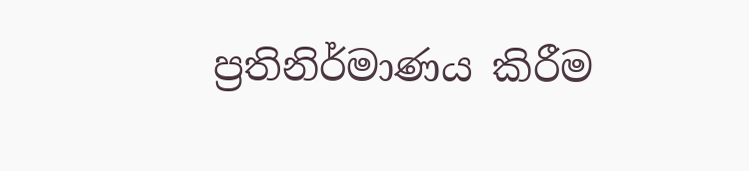ප්‍රතිනිර්මාණය කිරීම